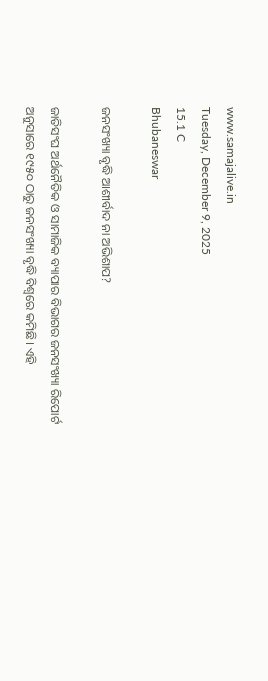www.samajalive.in
Tuesday, December 9, 2025
15.1 C
Bhubaneswar

ଜନସଂଖ୍ୟା ବୃଦ୍ଧି ଆଶୀର୍ବାଦ ନା ଅଭିଶାପ?

ଜାତିସଂଘ ଅର୍ଥନୈତିକ ଓ ସାମାଜିକ ବ୍ୟାପାର ବିଭାଗର ଜନସଂଖ୍ୟା ରିପୋର୍ଟ ଅନୁସାରେ ୧୯୫୦ ଠାରୁ ଜନସଂଖ୍ୟା ବୃଦ୍ଧି ବିଶ୍ବରେ କମିଛି। ଏହି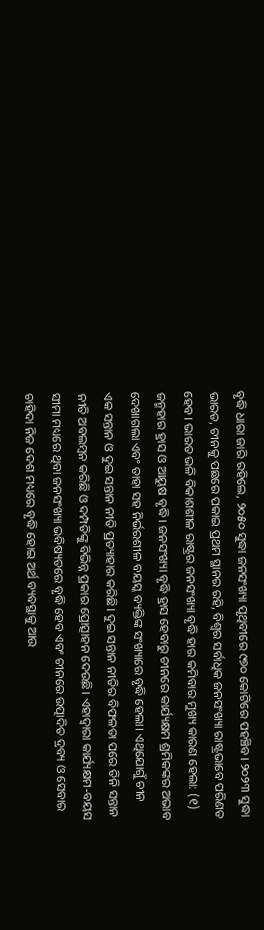ବୃଦ୍ଧି ଧାରା ଜାରି ରହିଲେ, ୨୦୫୦ ସୁଦ୍ଧା ଜନସଂଖ୍ୟା ପୃଥିବୀରେ ୯୭୦ କୋଟିରେ ପହଞ୍ଚିବ। ୨୦୨୩ ସୁଦ୍ଧା ଭାରତ, ଚୀନକୁ ପଛରେ ପକାଇ ପ୍ରଥମ ସ୍ଥାନର ରହି, ବିଶ୍ବର ସର୍ବାଧିକ ଜନସଂଖ୍ୟା ରାଷ୍ଟ୍ରଭାବେ ପରିଣତ ହେବ। ଭାରତ ଭଳି ବିକାଶଶୀଳ ରାଷ୍ଟ୍ରର ଜନସଂଖ୍ୟା ବୃଦ୍ଧି ହାର କମିବାର ମୁଖ୍ୟ କାରଣ ହେଲା: (୧) ଜନ୍ମହାର ହ୍ରାସ ଓ ଆୟୁଷ ବୃଦ୍ଧି। ଜନସଂଖ୍ୟା ବୃଦ୍ଧି ହ୍ରାସ ହେବାରୁ ଚୀନରେ କାର୍ଯ୍ୟକ୍ଷମ ଶ୍ରମିକଙ୍କର ଅଭାବ ଦେଖାଗଲା ଏବଂ ତାହା ସହ ନିର୍ଭରଶୀଳ ବୟସ୍କ ବ୍ୟକ୍ତିଙ୍କ ସଂଖ୍ୟାରେ ବୃଦ୍ଧି ହେଲା। ଏଥିଯୋଗୁଁ ଚୀନ ଏକ ସନ୍ତାନ ଓ ଦୁଇ ସନ୍ତାନ ନୀତି ପ୍ରତ୍ୟାହାର କରିଛି। ଦୁଇ ସନ୍ତାନ ନୀତିର ବିଫଳତା ପରେ ତିନି ସନ୍ତାନ ନୀତି ଅବଲମ୍ବନ କରିଛି ଓ ଦମ୍ପତିଙ୍କୁ ବିଭିନ୍ନ ପ୍ରକାର ପ୍ରୋତ୍ସାହନ ଦେଉଛି। ଏହାଦ୍ବାରା କାର୍ଯ୍ୟକ୍ଷମ-ବୟସ ସୀମା ମଧ୍ୟରେ ଥିବା ଜନସଂଖ୍ୟା ଭବିଷ୍ୟତରେ ବୃଦ୍ଧି ହେବ ଏବଂ ଚୀନରେ ଉତ୍ପାଦିତ ଦ୍ରବ୍ୟ ଓ ସେବାର ଚାହିଦା ନିଜ ଦେଶ ମଧ୍ୟରେ ବୃଦ୍ଧି ହୋଇ ଅର୍ଥ ବ୍ୟବସ୍ଥାକୁ ଆଉ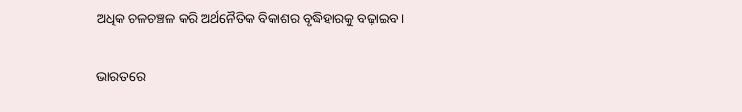ଅଧିକ ଚଳଚଞ୍ଚଳ କରି ଅର୍ଥନୈତିକ ବିକାଶର ବୃଦ୍ଧିହାରକୁ ବଢ଼ାଇବ।

ଭାରତରେ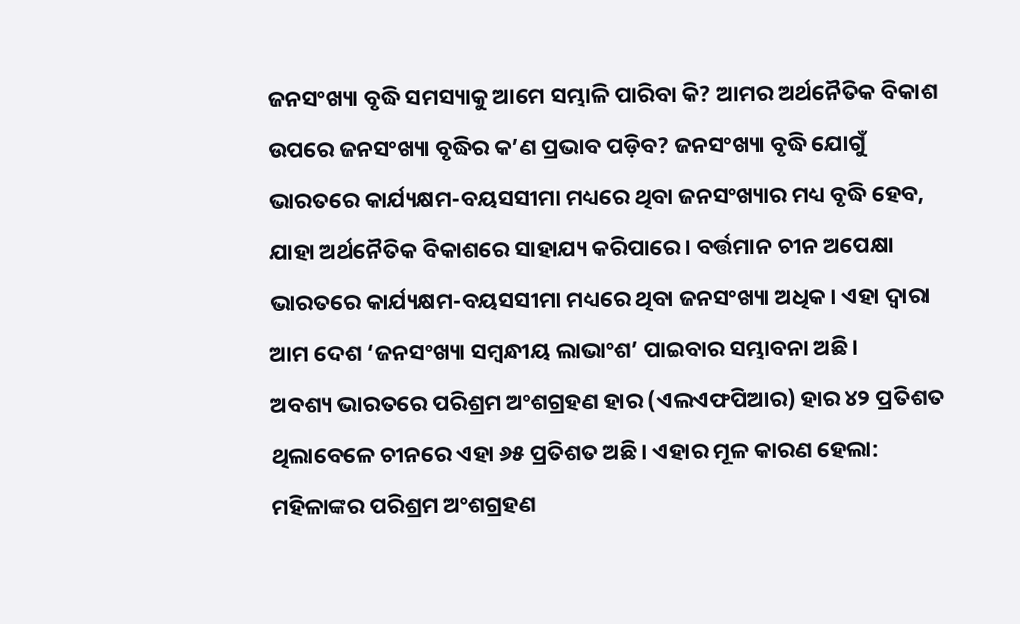ଜନସଂଖ୍ୟା ବୃଦ୍ଧି ସମସ୍ୟାକୁ ଆମେ ସମ୍ଭାଳି ପାରିବା କି? ଆମର ଅର୍ଥନୈତିକ ବିକାଶ ଉପରେ ଜନସଂଖ୍ୟା ବୃଦ୍ଧିର କ’ଣ ପ୍ରଭାବ ପଡ଼ିବ? ଜନସଂଖ୍ୟା ବୃଦ୍ଧି ଯୋଗୁଁ ଭାରତରେ କାର୍ଯ୍ୟକ୍ଷମ-ବୟସସୀମା ମଧ୍ୟରେ ଥିବା ଜନସଂଖ୍ୟାର ମଧ୍ୟ ବୃଦ୍ଧି ହେବ, ଯାହା ଅର୍ଥନୈତିକ ବିକାଶରେ ସାହାଯ୍ୟ କରିପାରେ। ବର୍ତ୍ତମାନ ଚୀନ ଅପେକ୍ଷା ଭାରତରେ କାର୍ଯ୍ୟକ୍ଷମ-ବୟସସୀମା ମଧ୍ୟରେ ଥିବା ଜନସଂଖ୍ୟା ଅଧିକ। ଏହା ଦ୍ବାରା ଆମ ଦେଶ ‘ଜନସଂଖ୍ୟା ସମ୍ବନ୍ଧୀୟ ଲାଭାଂଶ’ ପାଇବାର ସମ୍ଭାବନା ଅଛି।
ଅବଶ୍ୟ ଭାରତରେ ପରିଶ୍ରମ ଅଂଶଗ୍ରହଣ ହାର (ଏଲଏଫପିଆର) ହାର ୪୨ ପ୍ରତିଶତ ଥିଲାବେଳେ ଚୀନରେ ଏହା ୬୫ ପ୍ରତିଶତ ଅଛି। ଏହାର ମୂଳ କାରଣ ହେଲା: ମହିଳାଙ୍କର ପରିଶ୍ରମ ଅଂଶଗ୍ରହଣ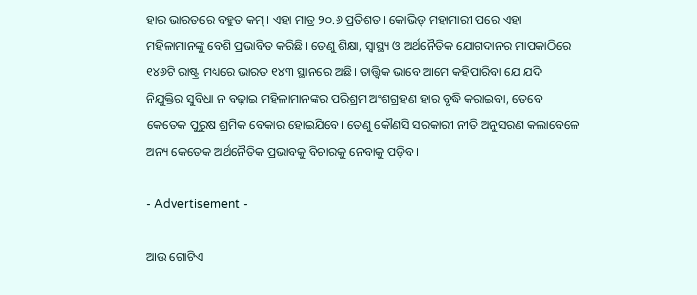ହାର ଭାରତରେ ବହୁତ କମ୍‌। ଏହା ମାତ୍ର ୨୦.୬ ପ୍ରତିଶତ। କୋଭିଡ୍‌ ମହାମାରୀ ପରେ ଏହା ମହିଳାମାନଙ୍କୁ ବେଶି ପ୍ରଭାବିତ କରିଛି। ତେଣୁ ଶିକ୍ଷା, ସ୍ବାସ୍ଥ୍ୟ ଓ ଅର୍ଥନୈତିକ ଯୋଗଦାନର ମାପକାଠିରେ ୧୪୬ଟି ରାଷ୍ଟ୍ର ମଧ୍ୟରେ ଭାରତ ୧୪୩ ସ୍ଥାନରେ ଅଛି। ତାତ୍ତ୍ବିକ ଭାବେ ଆମେ କହିପାରିବା ଯେ ଯଦି ନିଯୁକ୍ତିର ସୁବିଧା ନ ବଢ଼ାଇ ମହିଳାମାନଙ୍କର ପରିଶ୍ରମ ଅଂଶଗ୍ରହଣ ହାର ବୃଦ୍ଧି କରାଇବା, ତେବେ କେତେକ ପୁରୁଷ ଶ୍ରମିକ ବେକାର ହୋଇଯିବେ। ତେଣୁ କୌଣସି ସରକାରୀ ନୀତି ଅନୁସରଣ କଲାବେଳେ ଅନ୍ୟ କେତେକ ଅର୍ଥନୈତିକ ପ୍ରଭାବକୁ ବିଚାରକୁ ନେବାକୁ ପଡ଼ିବ।

- Advertisement -

ଆଉ ଗୋଟିଏ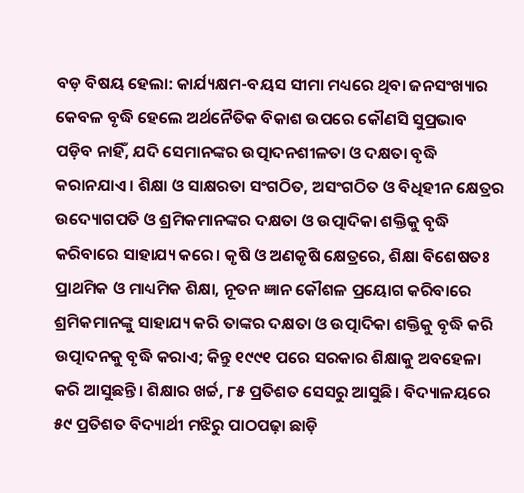ବଡ଼ ବିଷୟ ହେଲା: କାର୍ଯ୍ୟକ୍ଷମ-ବୟସ ସୀମା ମଧ୍ୟରେ ଥିବା ଜନସଂଖ୍ୟାର କେବଳ ବୃଦ୍ଧି ହେଲେ ଅର୍ଥନୈତିକ ବିକାଶ ଉପରେ କୌଣସି ସୁପ୍ରଭାବ ପଡ଼ିବ ନାହିଁ, ଯଦି ସେମାନଙ୍କର ଉତ୍ପାଦନଶୀଳତା ଓ ଦକ୍ଷତା ବୃଦ୍ଧି କରାନଯାଏ। ଶିକ୍ଷା ଓ ସାକ୍ଷରତା ସଂଗଠିତ, ଅସଂଗଠିତ ଓ ବିଧିହୀନ କ୍ଷେତ୍ରର ଉଦ୍ୟୋଗପତି ଓ ଶ୍ରମିକମାନଙ୍କର ଦକ୍ଷତା ଓ ଉତ୍ପାଦିକା ଶକ୍ତିକୁ ବୃଦ୍ଧି କରିବାରେ ସାହାଯ୍ୟ କରେ। କୃଷି ଓ ଅଣକୃଷି କ୍ଷେତ୍ରରେ, ଶିକ୍ଷା ବିଶେଷତଃ ପ୍ରାଥମିକ ଓ ମାଧ୍ୟମିକ ଶିକ୍ଷା, ନୂତନ ଜ୍ଞାନ କୌଶଳ ପ୍ରୟୋଗ କରିବାରେ ଶ୍ରମିକମାନଙ୍କୁ ସାହାଯ୍ୟ କରି ତାଙ୍କର ଦକ୍ଷତା ଓ ଉତ୍ପାଦିକା ଶକ୍ତିକୁ ବୃଦ୍ଧି କରି ଉତ୍ପାଦନକୁ ବୃଦ୍ଧି କରାଏ; କିନ୍ତୁ ୧୯୯୧ ପରେ ସରକାର ଶିକ୍ଷାକୁ ଅବହେଳା କରି ଆସୁଛନ୍ତି। ଶିକ୍ଷାର ଖର୍ଚ୍ଚ, ୮୫ ପ୍ରତିଶତ ସେସରୁ ଆସୁଛି। ବିଦ୍ୟାଳୟରେ ୫୯ ପ୍ରତିଶତ ବିଦ୍ୟାର୍ଥୀ ମଝିରୁ ପାଠପଢ଼ା ଛାଡ଼ି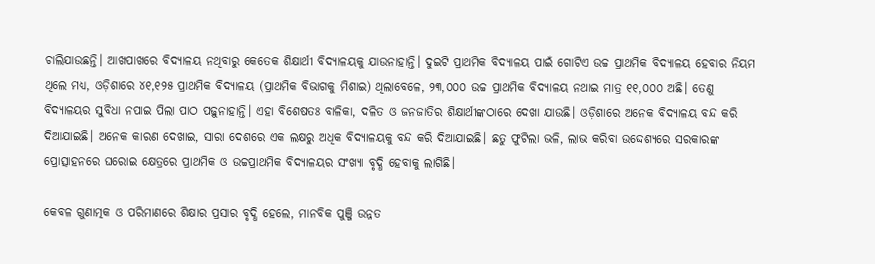ଚାଲିଯାଉଛନ୍ତି। ଆଖପାଖରେ ବିଦ୍ୟାଳୟ ନଥିବାରୁ କେତେକ ଶିକ୍ଷାର୍ଥୀ ବିଦ୍ୟାଳୟକୁ ଯାଉନାହାନ୍ତି। ଦୁଇଟି ପ୍ରାଥମିକ ବିଦ୍ୟାଳୟ ପାଇଁ ଗୋଟିଏ ଉଚ୍ଚ ପ୍ରାଥମିକ ବିଦ୍ୟାଳୟ ହେବାର ନିୟମ ଥିଲେ ମଧ୍ୟ, ଓଡ଼ିଶାରେ ୪୧,୧୨୫ ପ୍ରାଥମିକ ବିଦ୍ୟାଳୟ (ପ୍ରାଥମିକ ବିଭାଗକୁ ମିଶାଇ) ଥିଲାବେଳେ, ୨୩,୦୦୦ ଉଚ୍ଚ ପ୍ରାଥମିକ ବିଦ୍ୟାଳୟ ନଥାଇ ମାତ୍ର ୧୧,୦୦୦ ଅଛି। ତେଣୁ ବିଦ୍ୟାଳୟର ସୁବିଧା ନପାଇ ପିଲା ପାଠ ପଢ଼ୁନାହାନ୍ତି। ଏହା ବିଶେଷତଃ ବାଳିକା, ଦଳିତ ଓ ଜନଜାତିର ଶିକ୍ଷାର୍ଥୀଙ୍କଠାରେ ଦେଖା ଯାଉଛି। ଓଡ଼ିଶାରେ ଅନେକ ବିଦ୍ୟାଳୟ ବନ୍ଦ କରି ଦିଆଯାଇଛି। ଅନେକ କାରଣ ଦେଖାଇ, ସାରା ଦେଶରେ ଏକ ଲକ୍ଷରୁ ଅଧିକ ବିଦ୍ୟାଳୟକୁ ବନ୍ଦ କରି ଦିଆଯାଇଛି। ଛତୁ ଫୁଟିଲା ଭଳି, ଲାଭ କରିବା ଉଦ୍ଦେଶ୍ୟରେ ସରକାରଙ୍କ ପ୍ରୋତ୍ସାହନରେ ଘରୋଇ କ୍ଷେତ୍ରରେ ପ୍ରାଥମିକ ଓ ଉଚ୍ଚପ୍ରାଥମିକ ବିଦ୍ୟାଳୟର ସଂଖ୍ୟା ବୃଦ୍ଧି ହେବାକୁ ଲାଗିଛି।

କେବଳ ଗୁଣାତ୍ମକ ଓ ପରିମାଣରେ ଶିକ୍ଷାର ପ୍ରସାର ବୃଦ୍ଧି ହେଲେ, ମାନବିକ ପୁଞ୍ଜି ଉନ୍ନତ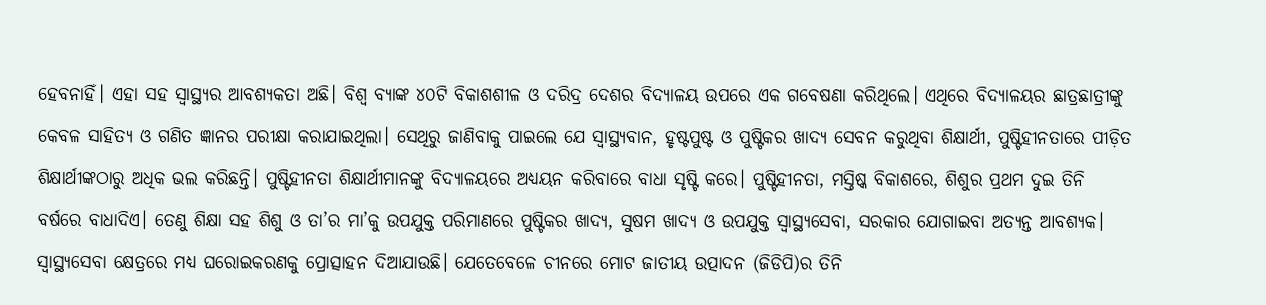ହେବନାହିଁ। ଏହା ସହ ସ୍ବାସ୍ଥ୍ୟର ଆବଶ୍ୟକତା ଅଛି। ବିଶ୍ବ ବ୍ୟାଙ୍କ ୪୦ଟି ବିକାଶଶୀଳ ଓ ଦରିଦ୍ର ଦେଶର ବିଦ୍ୟାଳୟ ଉପରେ ଏକ ଗବେଷଣା କରିଥିଲେ। ଏଥିରେ ବିଦ୍ୟାଳୟର ଛାତ୍ରଛାତ୍ରୀଙ୍କୁ କେବଳ ସାହିତ୍ୟ ଓ ଗଣିତ ଜ୍ଞାନର ପରୀକ୍ଷା କରାଯାଇଥିଲା। ସେଥିରୁ ଜାଣିବାକୁ ପାଇଲେ ଯେ ସ୍ବାସ୍ଥ୍ୟବାନ, ହୃଷ୍ଟପୁଷ୍ଟ ଓ ପୁଷ୍ଟିକର ଖାଦ୍ୟ ସେବନ କରୁଥିବା ଶିକ୍ଷାର୍ଥୀ, ପୁଷ୍ଟିହୀନତାରେ ପୀଡ଼ିତ ଶିକ୍ଷାର୍ଥୀଙ୍କଠାରୁ ଅଧିକ ଭଲ କରିଛନ୍ତି। ପୁଷ୍ଟିହୀନତା ଶିକ୍ଷାର୍ଥୀମାନଙ୍କୁ ବିଦ୍ୟାଳୟରେ ଅଧ୍ୟୟନ କରିବାରେ ବାଧା ସୃଷ୍ଟି କରେ। ପୁଷ୍ଟିହୀନତା, ମସ୍ତିଷ୍କ ବିକାଶରେ, ଶିଶୁର ପ୍ରଥମ ଦୁଇ ତିନି ବର୍ଷରେ ବାଧାଦିଏ। ତେଣୁ ଶିକ୍ଷା ସହ ଶିଶୁ ଓ ତା’ର ମା’କୁ ଉପଯୁକ୍ତ ପରିମାଣରେ ପୁଷ୍ଟିକର ଖାଦ୍ୟ, ସୁଷମ ଖାଦ୍ୟ ଓ ଉପଯୁକ୍ତ ସ୍ବାସ୍ଥ୍ୟସେବା, ସରକାର ଯୋଗାଇବା ଅତ୍ୟନ୍ତ ଆବଶ୍ୟକ।
ସ୍ବାସ୍ଥ୍ୟସେବା କ୍ଷେତ୍ରରେ ମଧ୍ୟ ଘରୋଇକରଣକୁ ପ୍ରୋତ୍ସାହନ ଦିଆଯାଉଛି। ଯେତେବେଳେ ଚୀନରେ ମୋଟ ଜାତୀୟ ଉତ୍ପାଦନ (ଜିଡିପି)ର ତିନି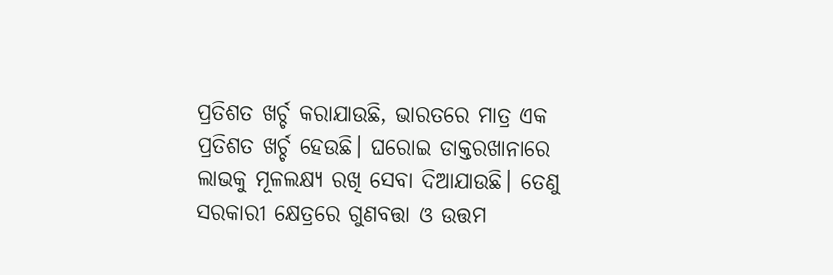ପ୍ରତିଶତ ଖର୍ଚ୍ଚ କରାଯାଉଛି, ଭାରତରେ ମାତ୍ର ଏକ ପ୍ରତିଶତ ଖର୍ଚ୍ଚ ହେଉଛି। ଘରୋଇ ଡାକ୍ତରଖାନାରେ ଲାଭକୁ ମୂଳଲକ୍ଷ୍ୟ ରଖି ସେବା ଦିଆଯାଉଛି। ତେଣୁ ସରକାରୀ କ୍ଷେତ୍ରରେ ଗୁଣବତ୍ତା ଓ ଉତ୍ତମ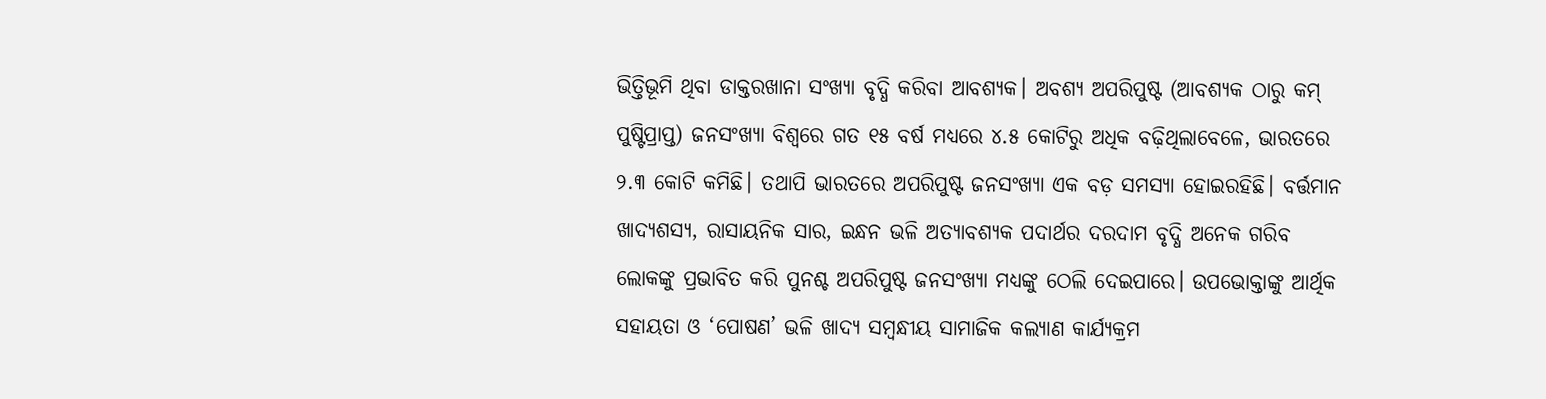ଭିତ୍ତିଭୂମି ଥିବା ଡାକ୍ତରଖାନା ସଂଖ୍ୟା ବୃଦ୍ଧି କରିବା ଆବଶ୍ୟକ। ଅବଶ୍ୟ ଅପରିପୁଷ୍ଟ (ଆବଶ୍ୟକ ଠାରୁ କମ୍‌ ପୁଷ୍ଟିପ୍ରାପ୍ତ) ଜନସଂଖ୍ୟା ବିଶ୍ବରେ ଗତ ୧୫ ବର୍ଷ ମଧ୍ୟରେ ୪.୫ କୋଟିରୁ ଅଧିକ ବଢ଼ିଥିଲାବେଳେ, ଭାରତରେ ୨.୩ କୋଟି କମିଛି। ତଥାପି ଭାରତରେ ଅପରିପୁଷ୍ଟ ଜନସଂଖ୍ୟା ଏକ ବଡ଼ ସମସ୍ୟା ହୋଇରହିଛି। ବର୍ତ୍ତମାନ ଖାଦ୍ୟଶସ୍ୟ, ରାସାୟନିକ ସାର, ଇନ୍ଧନ ଭଳି ଅତ୍ୟାବଶ୍ୟକ ପଦାର୍ଥର ଦରଦାମ ବୃଦ୍ଧି ଅନେକ ଗରିବ ଲୋକଙ୍କୁ ପ୍ରଭାବିତ କରି ପୁନଶ୍ଚ ଅପରିପୁଷ୍ଟ ଜନସଂଖ୍ୟା ମଧ୍ୟଙ୍କୁ ଠେଲି ଦେଇପାରେ। ଉପଭୋକ୍ତାଙ୍କୁ ଆର୍ଥିକ ସହାୟତା ଓ ‘ପୋଷଣ’ ଭଳି ଖାଦ୍ୟ ସମ୍ବନ୍ଧୀୟ ସାମାଜିକ କଲ୍ୟାଣ କାର୍ଯ୍ୟକ୍ରମ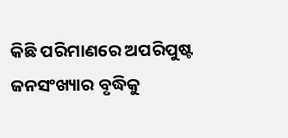କିଛି ପରିମାଣରେ ଅପରିପୁଷ୍ଟ ଜନସଂଖ୍ୟାର ବୃଦ୍ଧିକୁ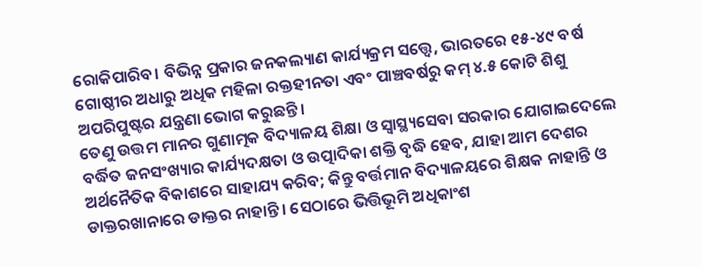ରୋକିପାରିବ। ବିଭିନ୍ନ ପ୍ରକାର ଜନକଲ୍ୟାଣ କାର୍ଯ୍ୟକ୍ରମ ସତ୍ତ୍ବେ, ଭାରତରେ ୧୫-୪୯ ବର୍ଷ ଗୋଷ୍ଠୀର ଅଧାରୁ ଅଧିକ ମହିଳା ରକ୍ତହୀନତା ଏବଂ ପାଞ୍ଚବର୍ଷରୁ କମ୍‌ ୪.୫ କୋଟି ଶିଶୁ ଅପରିପୁଷ୍ଟର ଯନ୍ତ୍ରଣା ଭୋଗ କରୁଛନ୍ତି।
ତେଣୁ ଉତ୍ତମ ମାନର ଗୁଣାତ୍ମକ ବିଦ୍ୟାଳୟ ଶିକ୍ଷା ଓ ସ୍ବାସ୍ଥ୍ୟସେବା ସରକାର ଯୋଗାଇଦେଲେ ବର୍ଦ୍ଧିତ ଜନସଂଖ୍ୟାର କାର୍ଯ୍ୟଦକ୍ଷତା ଓ ଉତ୍ପାଦିକା ଶକ୍ତି ବୃଦ୍ଧି ହେବ, ଯାହା ଆମ ଦେଶର ଅର୍ଥନୈତିକ ବିକାଶରେ ସାହାଯ୍ୟ କରିବ; କିନ୍ତୁ ବର୍ତ୍ତମାନ ବିଦ୍ୟାଳୟରେ ଶିକ୍ଷକ ନାହାନ୍ତି ଓ ଡାକ୍ତରଖାନାରେ ଡାକ୍ତର ନାହାନ୍ତି। ସେଠାରେ ଭିତ୍ତିଭୂମି ଅଧିକାଂଶ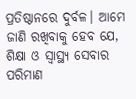ପ୍ରତିଷ୍ଠାନରେ ଦୁର୍ବଳ। ଆମେ ଜାଣି ରଖିବାକୁ ହେବ ଯେ, ଶିକ୍ଷା ଓ ସ୍ବାସ୍ଥ୍ୟ ସେବାର ପରିମାଣ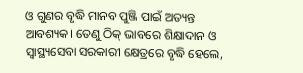ଓ ଗୁଣର ବୃଦ୍ଧି ମାନବ ପୁଞ୍ଜି ପାଇଁ ଅତ୍ୟନ୍ତ ଆବଶ୍ୟକ। ତେଣୁ ଠିକ୍‌ ଭାବରେ ଶିକ୍ଷାଦାନ ଓ ସ୍ବାସ୍ଥ୍ୟସେବା ସରକାରୀ କ୍ଷେତ୍ରରେ ବୃଦ୍ଧି ହେଲେ,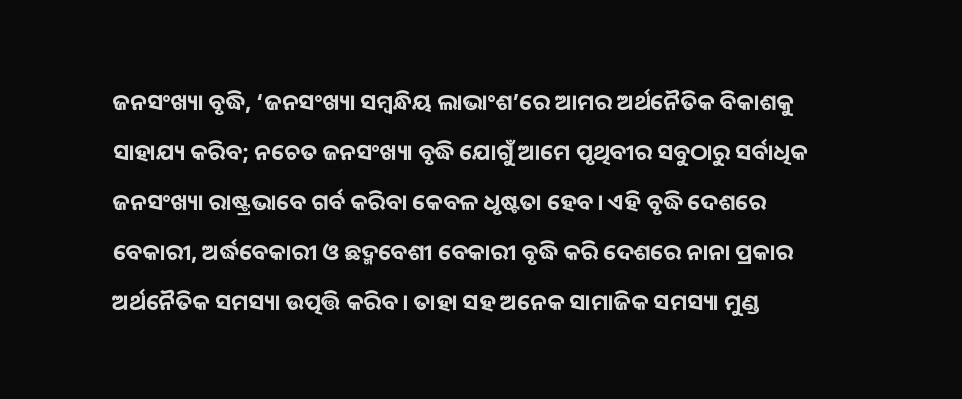ଜନସଂଖ୍ୟା ବୃଦ୍ଧି, ‘ଜନସଂଖ୍ୟା ସମ୍ବନ୍ଧିୟ ଲାଭାଂଶ’ରେ ଆମର ଅର୍ଥନୈତିକ ବିକାଶକୁ ସାହାଯ୍ୟ କରିବ; ନଚେତ ଜନସଂଖ୍ୟା ବୃଦ୍ଧି ଯୋଗୁଁ ଆମେ ପୃଥିବୀର ସବୁଠାରୁ ସର୍ବାଧିକ ଜନସଂଖ୍ୟା ରାଷ୍ଟ୍ରଭାବେ ଗର୍ବ କରିବା କେବଳ ଧୃଷ୍ଟତା ହେବ। ଏହି ବୃଦ୍ଧି ଦେଶରେ ବେକାରୀ, ଅର୍ଦ୍ଧବେକାରୀ ଓ ଛଦ୍ମବେଶୀ ବେକାରୀ ବୃଦ୍ଧି କରି ଦେଶରେ ନାନା ପ୍ରକାର ଅର୍ଥନୈତିକ ସମସ୍ୟା ଉତ୍ପତ୍ତି କରିବ। ତାହା ସହ ଅନେକ ସାମାଜିକ ସମସ୍ୟା ମୁଣ୍ଡ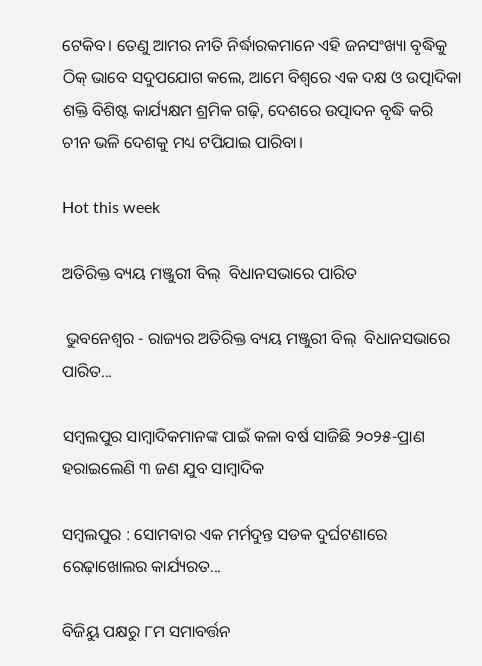ଟେକିବ। ତେଣୁ ଆମର ନୀତି ନିର୍ଦ୍ଧାରକମାନେ ଏହି ଜନସଂଖ୍ୟା ବୃଦ୍ଧିକୁ ଠିକ୍‌ ଭାବେ ସଦୁପଯୋଗ କଲେ, ଆମେ ବିଶ୍ବରେ ଏକ ଦକ୍ଷ ଓ ଉତ୍ପାଦିକା ଶକ୍ତି ବିଶିଷ୍ଟ କାର୍ଯ୍ୟକ୍ଷମ ଶ୍ରମିକ ଗଢ଼ି, ଦେଶରେ ଉତ୍ପାଦନ ବୃଦ୍ଧି କରି ଚୀନ ଭଳି ଦେଶକୁ ମଧ୍ୟ ଟପିଯାଇ ପାରିବା।

Hot this week

ଅତିରିକ୍ତ ବ୍ୟୟ ମଞ୍ଜୁରୀ ବିଲ୍  ବିଧାନସଭାରେ ପାରିତ

 ଭୁବନେଶ୍ୱର - ରାଜ୍ୟର ଅତିରିକ୍ତ ବ୍ୟୟ ମଞ୍ଜୁରୀ ବିଲ୍  ବିଧାନସଭାରେ ପାରିତ...

ସମ୍ବଲପୁର ସାମ୍ବାଦିକମାନଙ୍କ ପାଇଁ କଳା ବର୍ଷ ସାଜିଛି ୨୦୨୫-ପ୍ରାଣ ହରାଇଲେଣି ୩ ଜଣ ଯୁବ ସାମ୍ବାଦିକ

ସମ୍ବଲପୁର : ସୋମବାର ଏକ ମର୍ମଦୁନ୍ତ ସଡକ ଦୁର୍ଘଟଣାରେ ରେଢ଼ାଖୋଲର କାର୍ଯ୍ୟରତ...

ବିଜିୟୁ ପକ୍ଷରୁ ୮ମ ସମାବର୍ତ୍ତନ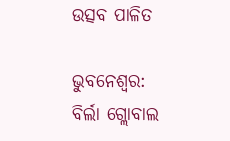ଉତ୍ସବ ପାଳିତ

ଭୁବନେଶ୍ୱର: ବିର୍ଲା ଗ୍ଲୋବାଲ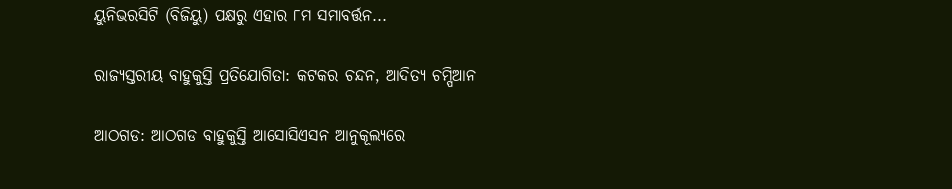ୟୁନିଭରସିଟି (ବିଜିୟୁ) ପକ୍ଷରୁ ଏହାର ୮ମ ସମାବର୍ତ୍ତନ...

ରାଜ୍ୟସ୍ତରୀୟ ବାହୁକୁସ୍ତି ପ୍ରତିଯୋଗିତା: କଟକର ଚନ୍ଦନ, ଆଦିତ୍ୟ ଚମ୍ପିଆନ

ଆଠଗଡ: ଆଠଗଡ ବାହୁକୁସ୍ତି ଆସୋସିଏସନ ଆନୁକୂଲ୍ୟରେ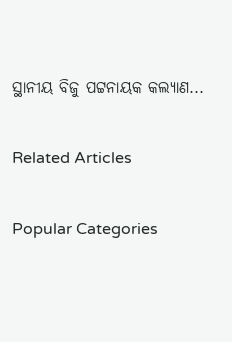ସ୍ଥାନୀୟ ବିଜୁ ପଟ୍ଟନାୟକ କଲ୍ୟାଣ...

Related Articles

Popular Categories